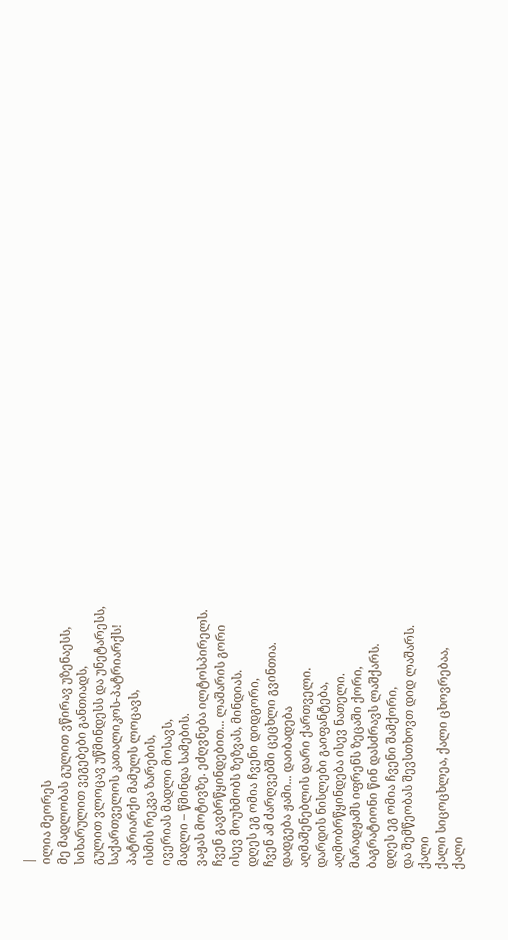|
ილია მეორეს
მე მადლობას გულით ვწირავ უზენაესს,
სიხარულით ვეგებები განთიადს,
გულით ვლოცავ უწმინდესს და უნეტარესს,
საქართველოს კათალიკოს-პატრიარქს!
პატრიარქი მამულს ლოცავს,
ისმის რეკვა ზარების,
ივერიას მადლი მოსავს,
მადლი – წმინდა სამების.
ვაჟას მოტივზე. ეძღვნება ილტოსპირელს.
ჩვენ გავბრწყინდებით... ლაშარის გორი
ისევ მოუხმობს ზეზვას, მინდიას.
დღეს ეგ ომია ჩვენი დიდგორი,
ჩვენ ამ ძარღვებში ცეცხლი გვინთია.
დადგება ჟამი... დაიბადება
აღმაშენებლის დარი ქართველი.
დარდის ნისლები გაიფანტება,
აღმობრწყინდება ისევ ნათელი.
მარადჟამს იფრენს ზეცაში ქორი,
ბაგრატიონი წინ დასძრავს ლაშქარს.
დღეს ეგ ომია ჩვენი შამქორი,
და შემწეობას შევსთხოვთ დიდ ლაშარს.
ქალი
ქალი სიცოცხლეა, ქალი ცხოვრებაა,
ქალი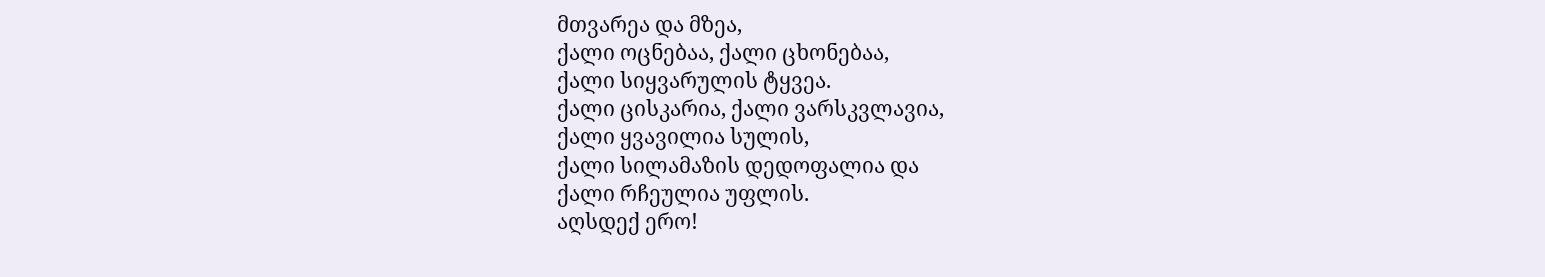მთვარეა და მზეა,
ქალი ოცნებაა, ქალი ცხონებაა,
ქალი სიყვარულის ტყვეა.
ქალი ცისკარია, ქალი ვარსკვლავია,
ქალი ყვავილია სულის,
ქალი სილამაზის დედოფალია და
ქალი რჩეულია უფლის.
აღსდექ ერო!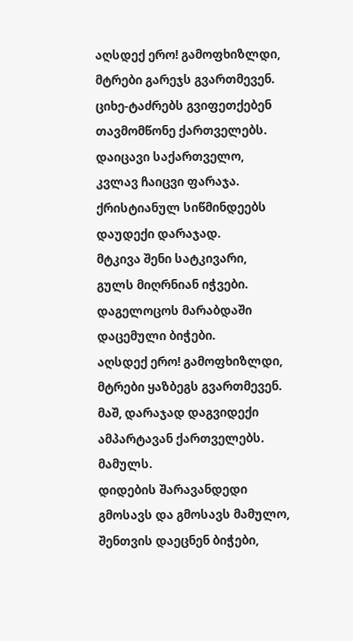აღსდექ ერო! გამოფხიზლდი,
მტრები გარეჯს გვართმევენ.
ციხე-ტაძრებს გვიფეთქებენ
თავმომწონე ქართველებს.
დაიცავი საქართველო,
კვლავ ჩაიცვი ფარაჯა.
ქრისტიანულ სიწმინდეებს
დაუდექი დარაჯად.
მტკივა შენი სატკივარი,
გულს მიღრნიან იჭვები.
დაგელოცოს მარაბდაში
დაცემული ბიჭები.
აღსდექ ერო! გამოფხიზლდი,
მტრები ყაზბეგს გვართმევენ.
მაშ, დარაჯად დაგვიდექი
ამპარტავან ქართველებს.
მამულს.
დიდების შარავანდედი
გმოსავს და გმოსავს მამულო,
შენთვის დაეცნენ ბიჭები,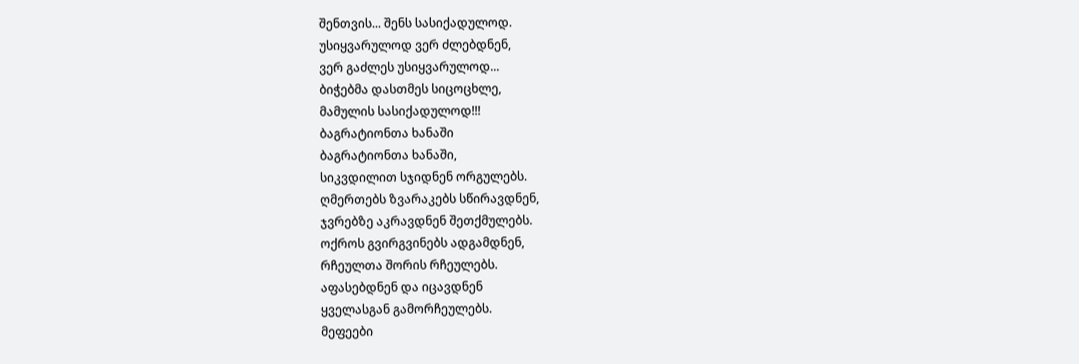შენთვის... შენს სასიქადულოდ.
უსიყვარულოდ ვერ ძლებდნენ,
ვერ გაძლეს უსიყვარულოდ...
ბიჭებმა დასთმეს სიცოცხლე,
მამულის სასიქადულოდ!!!
ბაგრატიონთა ხანაში
ბაგრატიონთა ხანაში,
სიკვდილით სჯიდნენ ორგულებს.
ღმერთებს ზვარაკებს სწირავდნენ,
ჯვრებზე აკრავდნენ შეთქმულებს.
ოქროს გვირგვინებს ადგამდნენ,
რჩეულთა შორის რჩეულებს.
აფასებდნენ და იცავდნენ
ყველასგან გამორჩეულებს.
მეფეები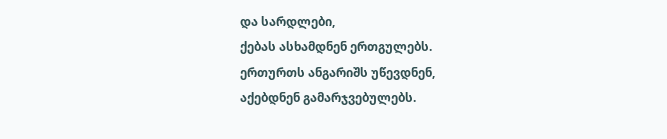და სარდლები,
ქებას ასხამდნენ ერთგულებს.
ერთურთს ანგარიშს უწევდნენ,
აქებდნენ გამარჯვებულებს.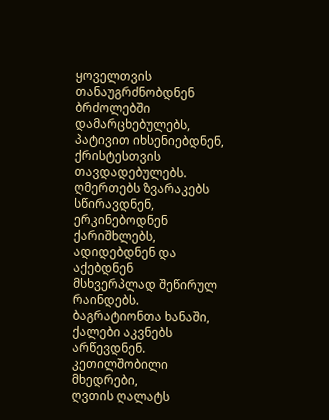ყოველთვის თანაუგრძნობდნენ
ბრძოლებში დამარცხებულებს,
პატივით იხსენიებდნენ,
ქრისტესთვის თავდადებულებს.
ღმერთებს ზვარაკებს სწირავდნენ,
ერკინებოდნენ ქარიშხლებს,
ადიდებდნენ და აქებდნენ
მსხვერპლად შეწირულ რაინდებს.
ბაგრატიონთა ხანაში,
ქალები აკვნებს არწევდნენ.
კეთილშობილი მხედრები,
ღვთის ღალატს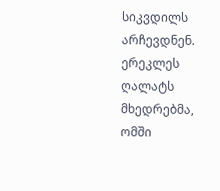სიკვდილს არჩევდნენ.
ერეკლეს ღალატს მხედრებმა,
ომში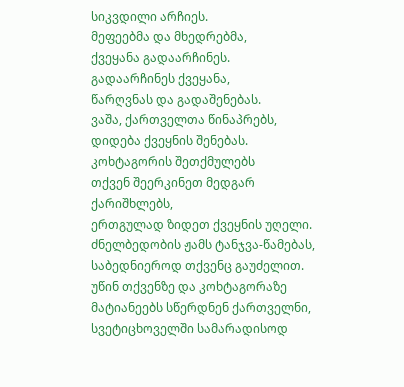სიკვდილი არჩიეს.
მეფეებმა და მხედრებმა,
ქვეყანა გადაარჩინეს.
გადაარჩინეს ქვეყანა,
წარღვნას და გადაშენებას.
ვაშა, ქართველთა წინაპრებს,
დიდება ქვეყნის შენებას.
კოხტაგორის შეთქმულებს
თქვენ შეერკინეთ მედგარ ქარიშხლებს,
ერთგულად ზიდეთ ქვეყნის უღელი.
ძნელბედობის ჟამს ტანჯვა-წამებას,
საბედნიეროდ თქვენც გაუძელით.
უწინ თქვენზე და კოხტაგორაზე
მატიანეებს სწერდნენ ქართველნი,
სვეტიცხოველში სამარადისოდ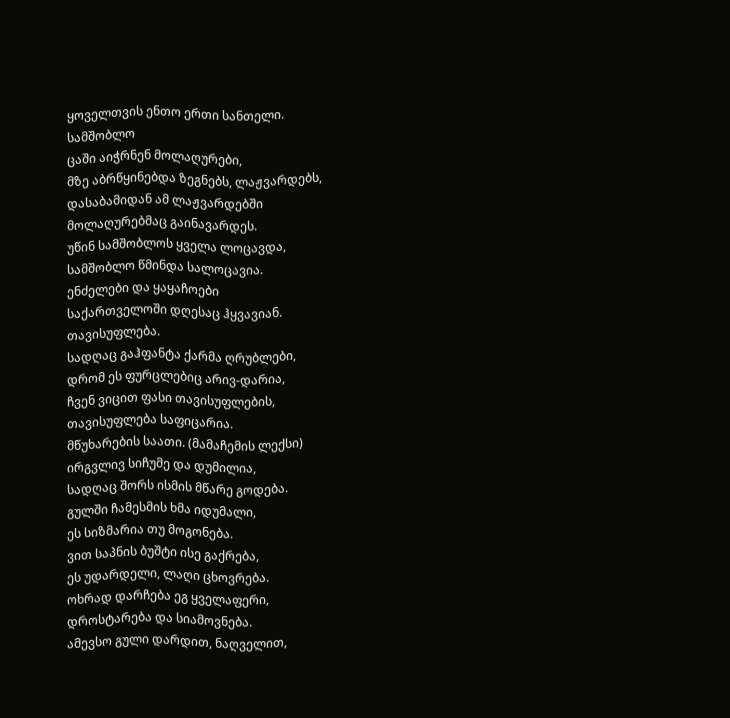ყოველთვის ენთო ერთი სანთელი.
სამშობლო
ცაში აიჭრნენ მოლაღურები,
მზე აბრწყინებდა ზეგნებს, ლაჟვარდებს,
დასაბამიდან ამ ლაჟვარდებში
მოლაღურებმაც გაინავარდეს.
უწინ სამშობლოს ყველა ლოცავდა,
სამშობლო წმინდა სალოცავია.
ენძელები და ყაყაჩოები
საქართველოში დღესაც ჰყვავიან.
თავისუფლება.
სადღაც გაჰფანტა ქარმა ღრუბლები,
დრომ ეს ფურცლებიც არივ-დარია,
ჩვენ ვიცით ფასი თავისუფლების,
თავისუფლება საფიცარია.
მწუხარების საათი. (მამაჩემის ლექსი)
ირგვლივ სიჩუმე და დუმილია,
სადღაც შორს ისმის მწარე გოდება.
გულში ჩამესმის ხმა იდუმალი,
ეს სიზმარია თუ მოგონება.
ვით საპნის ბუშტი ისე გაქრება,
ეს უდარდელი, ლაღი ცხოვრება.
ოხრად დარჩება ეგ ყველაფერი,
დროსტარება და სიამოვნება.
ამევსო გული დარდით, ნაღველით,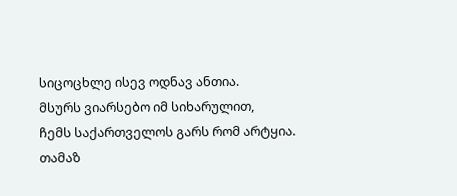სიცოცხლე ისევ ოდნავ ანთია.
მსურს ვიარსებო იმ სიხარულით,
ჩემს საქართველოს გარს რომ არტყია.
თამაზ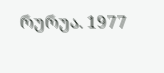რურუა. 1977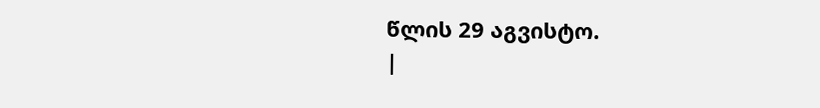წლის 29 აგვისტო.
|